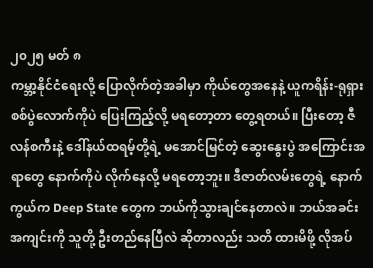၂၀၂၅ မတ် ၈
ကမ္ဘာ့နိုင်ငံရေးလို့ ပြောလိုက်တဲ့အခါမှာ ကိုယ်တွေအနေနဲ့ ယူကရိန်း-ရုရှား စစ်ပွဲလောက်ကိုပဲ ပြေးကြည့်လို့ မရတော့တာ တွေ့ရတယ်။ ပြီးတော့ ဇီလန်စကီးနဲ့ ဒေါ်နယ်ထရမ့်တို့ရဲ့ မအောင်မြင်တဲ့ ဆွေးနွေးပွဲ အကြောင်းအရာတွေ နောက်ကိုပဲ လိုက်နေလို့ မရတော့ဘူး။ ဒီဇာတ်လမ်းတွေရဲ့ နောက်ကွယ်က Deep State တွေက ဘယ်ကိုသွားချင်နေတာလဲ။ ဘယ်အခင်းအကျင်းကို သူတို့ ဦးတည်နေပြီလဲ ဆိုတာလည်း သတိ ထားမိဖို့ လိုအပ်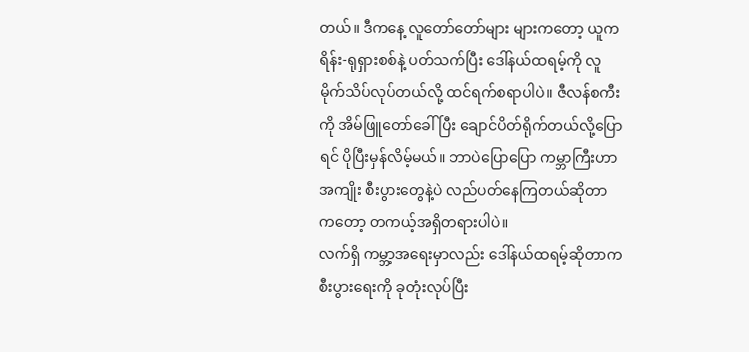တယ်။ ဒီကနေ့ လူတော်တော်များ များကတော့ ယူကရိန်း-ရုရှားစစ်နဲ့ ပတ်သက်ပြီး ဒေါ်နယ်ထရမ့်ကို လူမိုက်သိပ်လုပ်တယ်လို့ ထင်ရက်စရာပါပဲ။ ဇီလန်စကီးကို အိမ်ဖြူတော်ခေါ်ပြီး ချောင်ပိတ်ရိုက်တယ်လို့ပြောရင် ပိုပြီးမှန်လိမ့်မယ်။ ဘာပဲပြောပြော ကမ္ဘာကြီးဟာ အကျိုး စီးပွားတွေနဲ့ပဲ လည်ပတ်နေကြတယ်ဆိုတာကတော့ တကယ့်အရှိတရားပါပဲ။
လက်ရှိ ကမ္ဘာ့အရေးမှာလည်း ဒေါ်နယ်ထရမ့်ဆိုတာက စီးပွားရေးကို ခုတုံးလုပ်ပြီး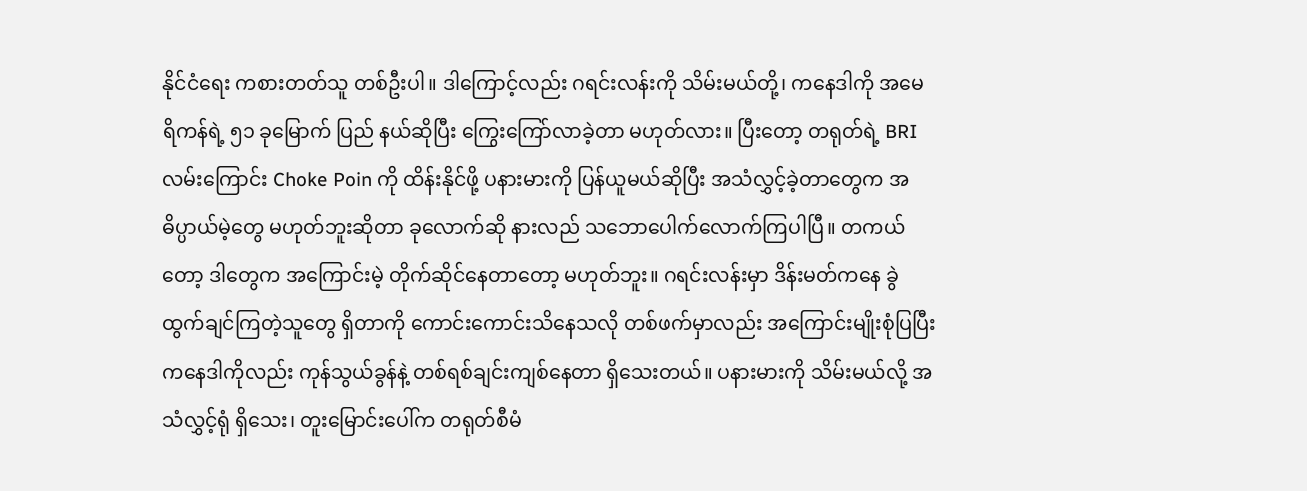နိုင်ငံရေး ကစားတတ်သူ တစ်ဦးပါ။ ဒါကြောင့်လည်း ဂရင်းလန်းကို သိမ်းမယ်တို့၊ ကနေဒါကို အမေရိကန်ရဲ့ ၅၁ ခုမြောက် ပြည် နယ်ဆိုပြီး ကြွေးကြော်လာခဲ့တာ မဟုတ်လား။ ပြီးတော့ တရုတ်ရဲ့ BRI လမ်းကြောင်း Choke Poin ကို ထိန်းနိုင်ဖို့ ပနားမားကို ပြန်ယူမယ်ဆိုပြီး အသံလွှင့်ခဲ့တာတွေက အဓိပ္ပာယ်မဲ့တွေ မဟုတ်ဘူးဆိုတာ ခုလောက်ဆို နားလည် သဘောပေါက်လောက်ကြပါပြီ။ တကယ်တော့ ဒါတွေက အကြောင်းမဲ့ တိုက်ဆိုင်နေတာတော့ မဟုတ်ဘူး။ ဂရင်းလန်းမှာ ဒိန်းမတ်ကနေ ခွဲထွက်ချင်ကြတဲ့သူတွေ ရှိတာကို ကောင်းကောင်းသိနေသလို တစ်ဖက်မှာလည်း အကြောင်းမျိုးစုံပြပြီး ကနေဒါကိုလည်း ကုန်သွယ်ခွန်နဲ့ တစ်ရစ်ချင်းကျစ်နေတာ ရှိသေးတယ်။ ပနားမားကို သိမ်းမယ်လို့ အသံလွှင့်ရုံ ရှိသေး၊ တူးမြောင်းပေါ်က တရုတ်စီမံ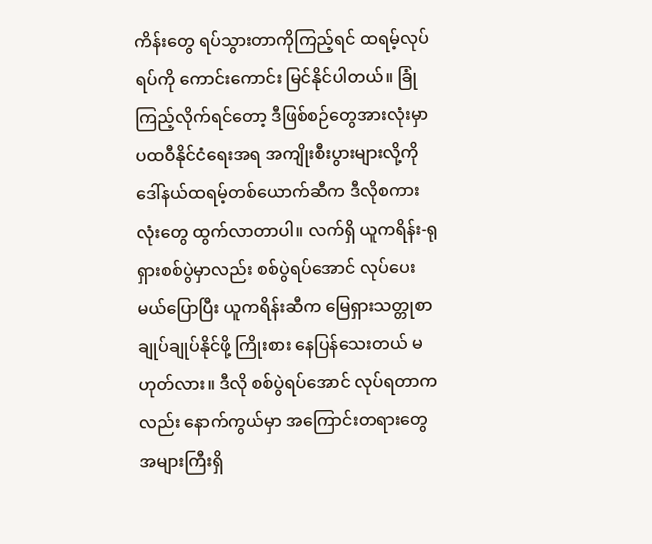ကိန်းတွေ ရပ်သွားတာကိုကြည့်ရင် ထရမ့်လုပ်ရပ်ကို ကောင်းကောင်း မြင်နိုင်ပါတယ်။ ခြုံကြည့်လိုက်ရင်တော့ ဒီဖြစ်စဉ်တွေအားလုံးမှာ ပထဝီနိုင်ငံရေးအရ အကျိုးစီးပွားများလို့ကို ဒေါ်နယ်ထရမ့်တစ်ယောက်ဆီက ဒီလိုစကားလုံးတွေ ထွက်လာတာပါ။ လက်ရှိ ယူကရိန်း-ရုရှားစစ်ပွဲမှာလည်း စစ်ပွဲရပ်အောင် လုပ်ပေးမယ်ပြောပြီး ယူကရိန်းဆီက မြေရှားသတ္တုစာချုပ်ချုပ်နိုင်ဖို့ ကြိုးစား နေပြန်သေးတယ် မဟုတ်လား။ ဒီလို စစ်ပွဲရပ်အောင် လုပ်ရတာကလည်း နောက်ကွယ်မှာ အကြောင်းတရားတွေ အများကြီးရှိ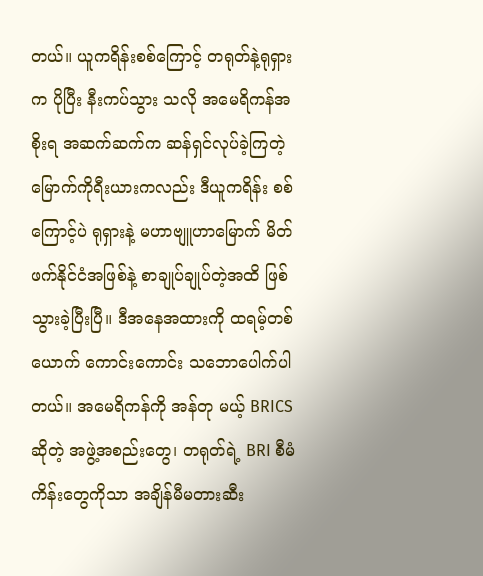တယ်။ ယူကရိန်းစစ်ကြောင့် တရုတ်နဲ့ရုရှားက ပိုပြီး နီးကပ်သွား သလို အမေရိကန်အစိုးရ အဆက်ဆက်က ဆန်ရှင်လုပ်ခဲ့ကြတဲ့ မြောက်ကိုရီးယားကလည်း ဒီယူကရိန်း စစ်ကြောင့်ပဲ ရုရှားနဲ့ မဟာဗျူဟာမြောက် မိတ်ဖက်နိုင်ငံအဖြစ်နဲ့ စာချုပ်ချုပ်တဲ့အထိ ဖြစ်သွားခဲ့ပြီးပြီ။ ဒီအနေအထားကို ထရမ့်တစ်ယောက် ကောင်းကောင်း သဘောပေါက်ပါတယ်။ အမေရိကန်ကို အန်တု မယ့် BRICS ဆိုတဲ့ အဖွဲ့အစည်းတွေ၊ တရုတ်ရဲ့ BRI စီမံကိန်းတွေကိုသာ အချိန်မီမတားဆီး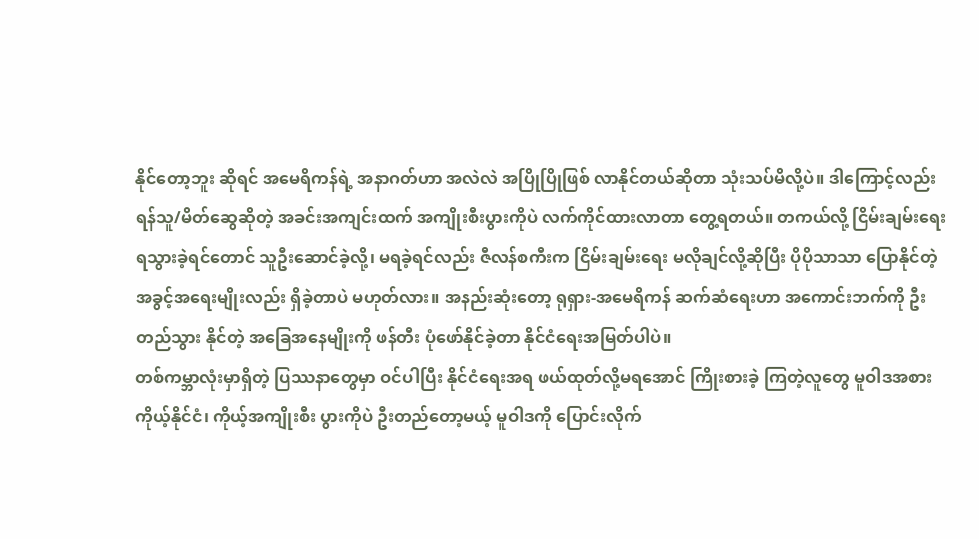နိုင်တော့ဘူး ဆိုရင် အမေရိကန်ရဲ့ အနာဂတ်ဟာ အလဲလဲ အပြိုပြိုဖြစ် လာနိုင်တယ်ဆိုတာ သုံးသပ်မိလို့ပဲ။ ဒါကြောင့်လည်း ရန်သူ/မိတ်ဆွေဆိုတဲ့ အခင်းအကျင်းထက် အကျိုးစီးပွားကိုပဲ လက်ကိုင်ထားလာတာ တွေ့ရတယ်။ တကယ်လို့ ငြိမ်းချမ်းရေး ရသွားခဲ့ရင်တောင် သူဦးဆောင်ခဲ့လို့၊ မရခဲ့ရင်လည်း ဇီလန်စကီးက ငြိမ်းချမ်းရေး မလိုချင်လို့ဆိုပြီး ပိုပိုသာသာ ပြောနိုင်တဲ့ အခွင့်အရေးမျိုးလည်း ရှိခဲ့တာပဲ မဟုတ်လား။ အနည်းဆုံးတော့ ရုရှား-အမေရိကန် ဆက်ဆံရေးဟာ အကောင်းဘက်ကို ဦးတည်သွား နိုင်တဲ့ အခြေအနေမျိုးကို ဖန်တီး ပုံဖော်နိုင်ခဲ့တာ နိုင်ငံရေးအမြတ်ပါပဲ။
တစ်ကမ္ဘာလုံးမှာရှိတဲ့ ပြဿနာတွေမှာ ဝင်ပါပြီး နိုင်ငံရေးအရ ဖယ်ထုတ်လို့မရအောင် ကြိုးစားခဲ့ ကြတဲ့လူတွေ မူဝါဒအစား ကိုယ့်နိုင်ငံ၊ ကိုယ့်အကျိုးစီး ပွားကိုပဲ ဦးတည်တော့မယ့် မူဝါဒကို ပြောင်းလိုက်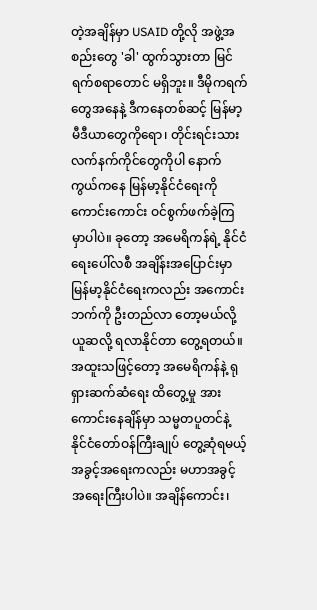တဲ့အချိန်မှာ USAID တို့လို အဖွဲ့အစည်းတွေ 'ခါ' ထွက်သွားတာ မြင်ရက်စရာတောင် မရှိဘူး။ ဒီမိုကရက်တွေအနေနဲ့ ဒီကနေတစ်ဆင့် မြန်မာ့မီဒီယာတွေကိုရော၊ တိုင်းရင်းသား လက်နက်ကိုင်တွေကိုပါ နောက်ကွယ်ကနေ မြန်မာ့နိုင်ငံရေးကို ကောင်းကောင်း ဝင်စွက်ဖက်ခဲ့ကြမှာပါပဲ။ ခုတော့ အမေရိကန်ရဲ့ နိုင်ငံရေးပေါ်လစီ အချိန်းအပြောင်းမှာ မြန်မာ့နိုင်ငံရေးကလည်း အကောင်းဘက်ကို ဦးတည်လာ တော့မယ်လို့ ယူဆလို့ ရလာနိုင်တာ တွေ့ရတယ်။ အထူးသဖြင့်တော့ အမေရိကန်နဲ့ ရုရှားဆက်ဆံရေး ထိတွေ့မှု အားကောင်းနေချိန်မှာ သမ္မတပူတင်နဲ့ နိုင်ငံတော်ဝန်ကြီးချုပ် တွေ့ဆုံရမယ့် အခွင့်အရေးကလည်း မဟာအခွင့်အရေးကြီးပါပဲ။ အချိန်ကောင်း၊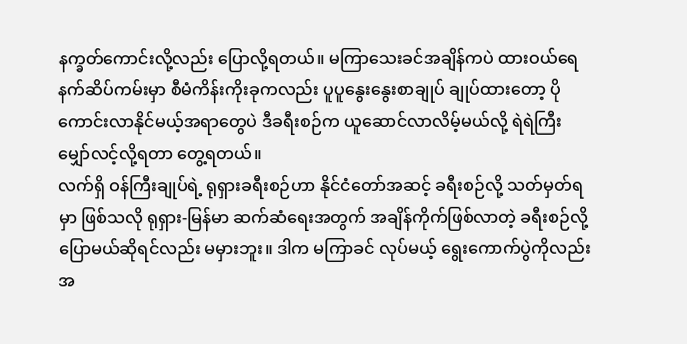နက္ခတ်ကောင်းလို့လည်း ပြောလို့ရတယ်။ မကြာသေးခင်အချိန်ကပဲ ထားဝယ်ရေနက်ဆိပ်ကမ်းမှာ စီမံကိန်းကိုးခုကလည်း ပူပူနွေးနွေးစာချုပ် ချုပ်ထားတော့ ပိုကောင်းလာနိုင်မယ့်အရာတွေပဲ ဒီခရီးစဉ်က ယူဆောင်လာလိမ့်မယ်လို့ ရဲရဲကြီး မျှော်လင့်လို့ရတာ တွေ့ရတယ်။
လက်ရှိ ဝန်ကြီးချုပ်ရဲ့ ရုရှားခရီးစဉ်ဟာ နိုင်ငံတော်အဆင့် ခရီးစဉ်လို့ သတ်မှတ်ရမှာ ဖြစ်သလို ရုရှား-မြန်မာ ဆက်ဆံရေးအတွက် အချိန်ကိုက်ဖြစ်လာတဲ့ ခရီးစဉ်လို့ ပြောမယ်ဆိုရင်လည်း မမှားဘူး။ ဒါက မကြာခင် လုပ်မယ့် ရွေးကောက်ပွဲကိုလည်း အ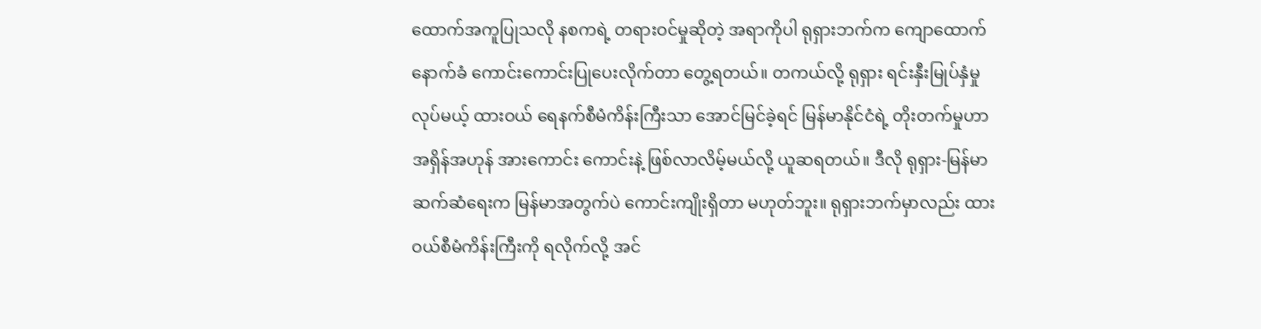ထောက်အကူပြုသလို နစကရဲ့ တရားဝင်မှုဆိုတဲ့ အရာကိုပါ ရုရှားဘက်က ကျောထောက်နောက်ခံ ကောင်းကောင်းပြုပေးလိုက်တာ တွေ့ရတယ်။ တကယ်လို့ ရုရှား ရင်းနှီးမြုပ်နှံမှုလုပ်မယ့် ထားဝယ် ရေနက်စီမံကိန်းကြီးသာ အောင်မြင်ခဲ့ရင် မြန်မာနိုင်ငံရဲ့ တိုးတက်မှုဟာ အရှိန်အဟုန် အားကောင်း ကောင်းနဲ့ ဖြစ်လာလိမ့်မယ်လို့ ယူဆရတယ်။ ဒီလို ရုရှား-မြန်မာ ဆက်ဆံရေးက မြန်မာအတွက်ပဲ ကောင်းကျိုးရှိတာ မဟုတ်ဘူး။ ရုရှားဘက်မှာလည်း ထားဝယ်စီမံကိန်းကြီးကို ရလိုက်လို့ အင်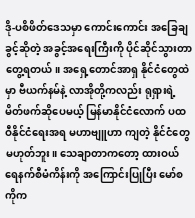ဒို-ပစိဖိတ်ဒေသမှာ ကောင်းကောင်း အခြေချခွင့်ဆိုတဲ့ အခွင့်အရေးကြီးကို ပိုင်ဆိုင်သွားတာ တွေ့ရတယ်။ အရှေ့တောင်အာရှ နိုင်ငံတွေထဲမှာ ဗီယက်နမ်နဲ့ လာအိုတို့ကလည်း ရုရှားရဲ့ မိတ်ဖက်ဆိုပေမယ့် မြန်မာနိုင်ငံလောက် ပထဝီနိုင်ငံရေးအရ မဟာဗျူဟာ ကျတဲ့ နိုင်ငံတွေမဟုတ်ဘူး။ သေချာတာကတော့ ထားဝယ်ရေနက်စီမံကိန်းကို အကြောင်းပြုပြီး မော်စကိုက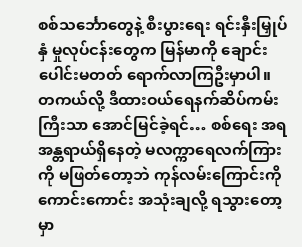စစ်သင်္ဘောတွေနဲ့ စီးပွားရေး ရင်းနှီးမြှုပ်နှံ မှုလုပ်ငန်းတွေက မြန်မာကို ချောင်းပေါင်းမတတ် ရောက်လာကြဦးမှာပါ။ တကယ်လို့ ဒီထားဝယ်ရေနက်ဆိပ်ကမ်းကြီးသာ အောင်မြင်ခဲ့ရင်… စစ်ရေး အရ အန္တရာယ်ရှိနေတဲ့ မလက္ကာရေလက်ကြားကို မဖြတ်တော့ဘဲ ကုန်လမ်းကြောင်းကို ကောင်းကောင်း အသုံးချလို့ ရသွားတော့မှာ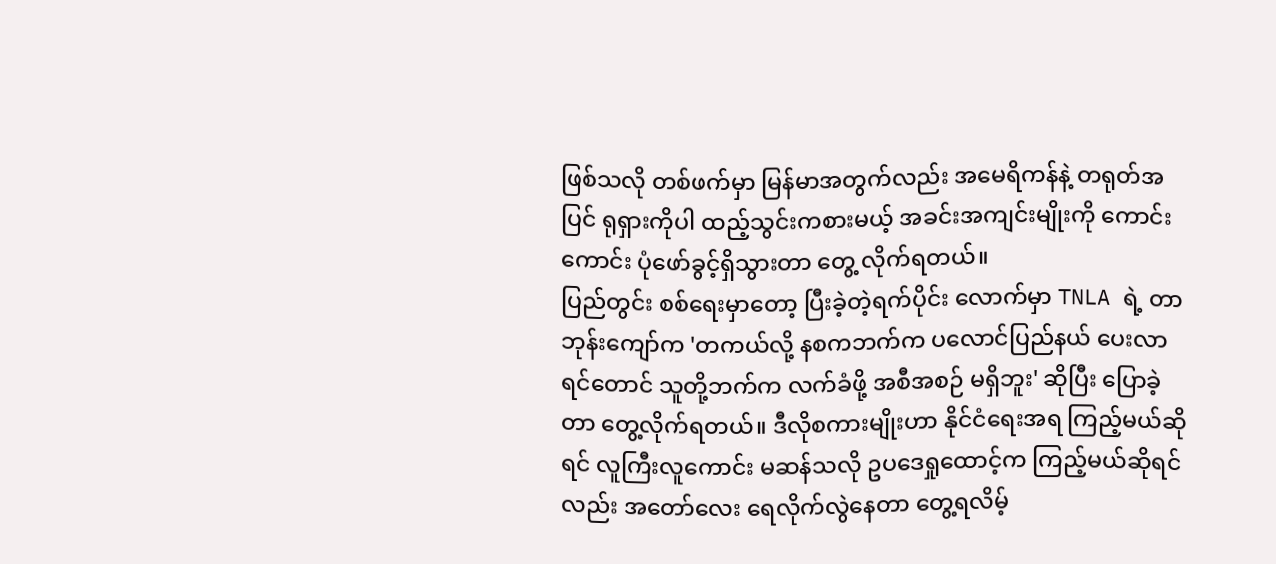ဖြစ်သလို တစ်ဖက်မှာ မြန်မာအတွက်လည်း အမေရိကန်နဲ့ တရုတ်အပြင် ရုရှားကိုပါ ထည့်သွင်းကစားမယ့် အခင်းအကျင်းမျိုးကို ကောင်းကောင်း ပုံဖော်ခွင့်ရှိသွားတာ တွေ့ လိုက်ရတယ်။
ပြည်တွင်း စစ်ရေးမှာတော့ ပြီးခဲ့တဲ့ရက်ပိုင်း လောက်မှာ TNLA ရဲ့ တာဘုန်းကျော်က 'တကယ်လို့ နစကဘက်က ပလောင်ပြည်နယ် ပေးလာရင်တောင် သူတို့ဘက်က လက်ခံဖို့ အစီအစဉ် မရှိဘူး' ဆိုပြီး ပြောခဲ့တာ တွေ့လိုက်ရတယ်။ ဒီလိုစကားမျိုးဟာ နိုင်ငံရေးအရ ကြည့်မယ်ဆိုရင် လူကြီးလူကောင်း မဆန်သလို ဥပဒေရှုထောင့်က ကြည့်မယ်ဆိုရင်လည်း အတော်လေး ရေလိုက်လွဲနေတာ တွေ့ရလိမ့်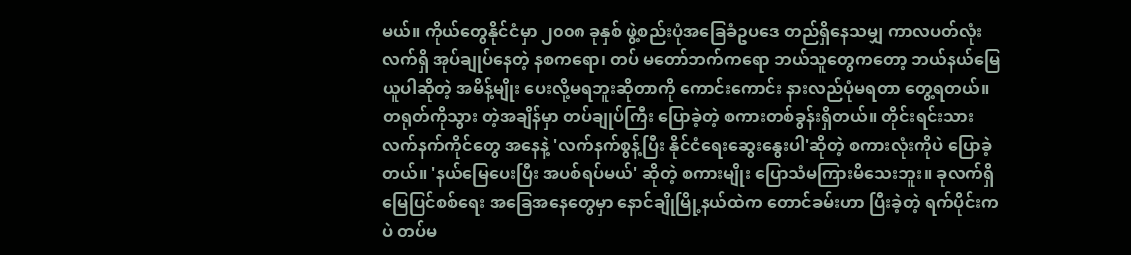မယ်။ ကိုယ်တွေနိုင်ငံမှာ ၂၀၀၈ ခုနှစ် ဖွဲ့စည်းပုံအခြေခံဥပဒေ တည်ရှိနေသမျှ ကာလပတ်လုံး လက်ရှိ အုပ်ချုပ်နေတဲ့ နစကရော၊ တပ် မတော်ဘက်ကရော ဘယ်သူတွေကတော့ ဘယ်နယ်မြေ ယူပါဆိုတဲ့ အမိန့်မျိုး ပေးလို့မရဘူးဆိုတာကို ကောင်းကောင်း နားလည်ပုံမရတာ တွေ့ရတယ်။ တရုတ်ကိုသွား တဲ့အချိန်မှာ တပ်ချုပ်ကြီး ပြောခဲ့တဲ့ စကားတစ်ခွန်းရှိတယ်။ တိုင်းရင်းသား လက်နက်ကိုင်တွေ အနေနဲ့ 'လက်နက်စွန့်ပြီး နိုင်ငံရေးဆွေးနွေးပါ'ဆိုတဲ့ စကားလုံးကိုပဲ ပြောခဲ့တယ်။ 'နယ်မြေပေးပြီး အပစ်ရပ်မယ်' ဆိုတဲ့ စကားမျိုး ပြောသံမကြားမိသေးဘူး။ ခုလက်ရှိ မြေပြင်စစ်ရေး အခြေအနေတွေမှာ နောင်ချိုမြို့နယ်ထဲက တောင်ခမ်းဟာ ပြီးခဲ့တဲ့ ရက်ပိုင်းကပဲ တပ်မ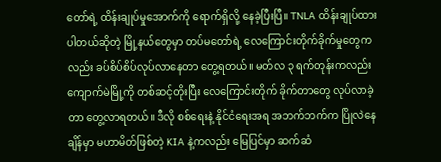တော်ရဲ့ ထိန်းချုပ်မှုအောက်ကို ရောက်ရှိလို့ နေခဲ့ပြီးပြီ။ TNLA ထိန်းချုပ်ထားပါတယ်ဆိုတဲ့ မြို့နယ်တွေမှာ တပ်မတော်ရဲ့ လေကြောင်းတိုက်ခိုက်မှုတွေကလည်း ခပ်စိပ်စိပ်လုပ်လာနေတာ တွေ့ရတယ်။ မတ်လ ၃ ရက်တုန်းကလည်း ကျောက်မဲမြို့ကို တစ်ဆင့်တိုးပြီး လေကြောင်းတိုက် ခိုက်တာတွေ လုပ်လာခဲ့တာ တွေ့လာရတယ်။ ဒီလို စစ်ရေးနဲ့ နိုင်ငံရေးအရ အဘက်ဘက်က ပြိုလဲနေချိန်မှာ မဟာမိတ်ဖြစ်တဲ့ KIA နဲ့ကလည်း မြေပြင်မှာ ဆက်ဆံ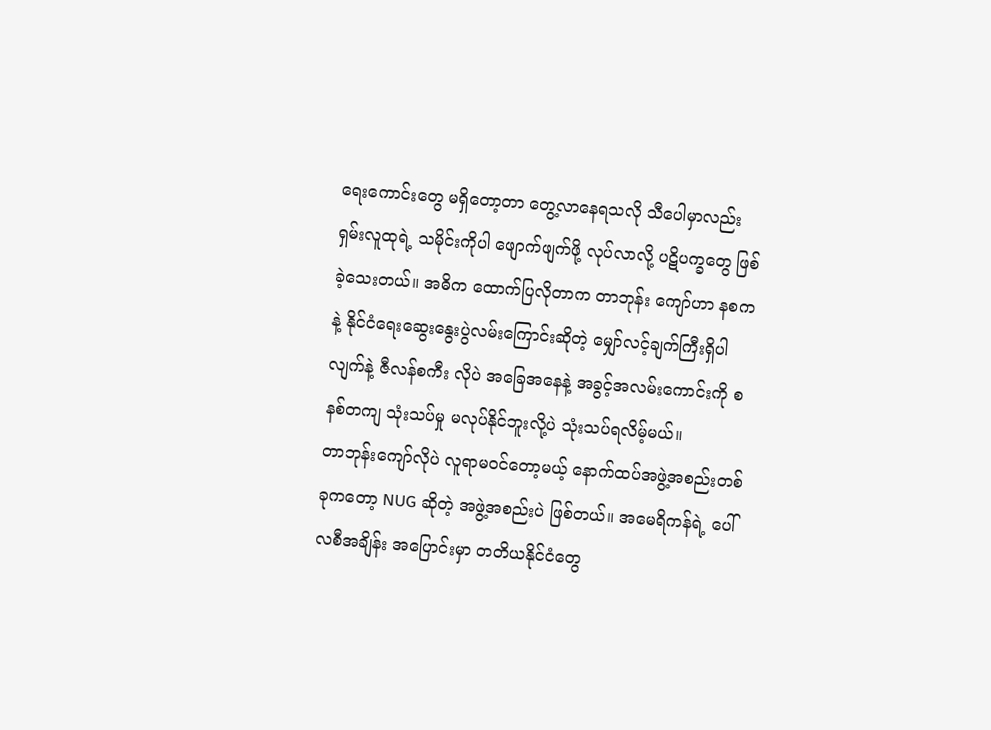ရေးကောင်းတွေ မရှိတော့တာ တွေ့လာနေရသလို သီပေါမှာလည်း ရှမ်းလူထုရဲ့ သမိုင်းကိုပါ ဖျောက်ဖျက်ဖို့ လုပ်လာလို့ ပဋိပက္ခတွေ ဖြစ်ခဲ့သေးတယ်။ အဓိက ထောက်ပြလိုတာက တာဘုန်း ကျော်ဟာ နစကနဲ့ နိုင်ငံရေးဆွေးနွေးပွဲလမ်းကြောင်းဆိုတဲ့ မျှော်လင့်ချက်ကြီးရှိပါလျက်နဲ့ ဇီလန်စကီး လိုပဲ အခြေအနေနဲ့ အခွင့်အလမ်းကောင်းကို စနစ်တကျ သုံးသပ်မှု မလုပ်နိုင်ဘူးလို့ပဲ သုံးသပ်ရလိမ့်မယ်။
တာဘုန်းကျော်လိုပဲ လူရာမဝင်တော့မယ့် နောက်ထပ်အဖွဲ့အစည်းတစ်ခုကတော့ NUG ဆိုတဲ့ အဖွဲ့အစည်းပဲ ဖြစ်တယ်။ အမေရိကန်ရဲ့ ပေါ်လစီအချိန်း အပြောင်းမှာ တတိယနိုင်ငံတွေ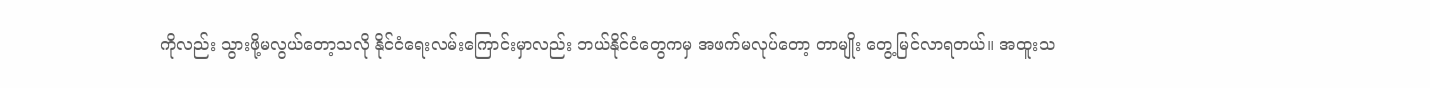ကိုလည်း သွားဖို့မလွယ်တော့သလို နိုင်ငံရေးလမ်းကြောင်းမှာလည်း ဘယ်နိုင်ငံတွေကမှ အဖက်မလုပ်တော့ တာမျိုး တွေ့မြင်လာရတယ်။ အထူးသ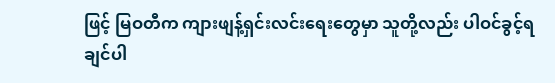ဖြင့် မြဝတီက ကျားဖျန့်ရှင်းလင်းရေးတွေမှာ သူတို့လည်း ပါဝင်ခွင့်ရချင်ပါ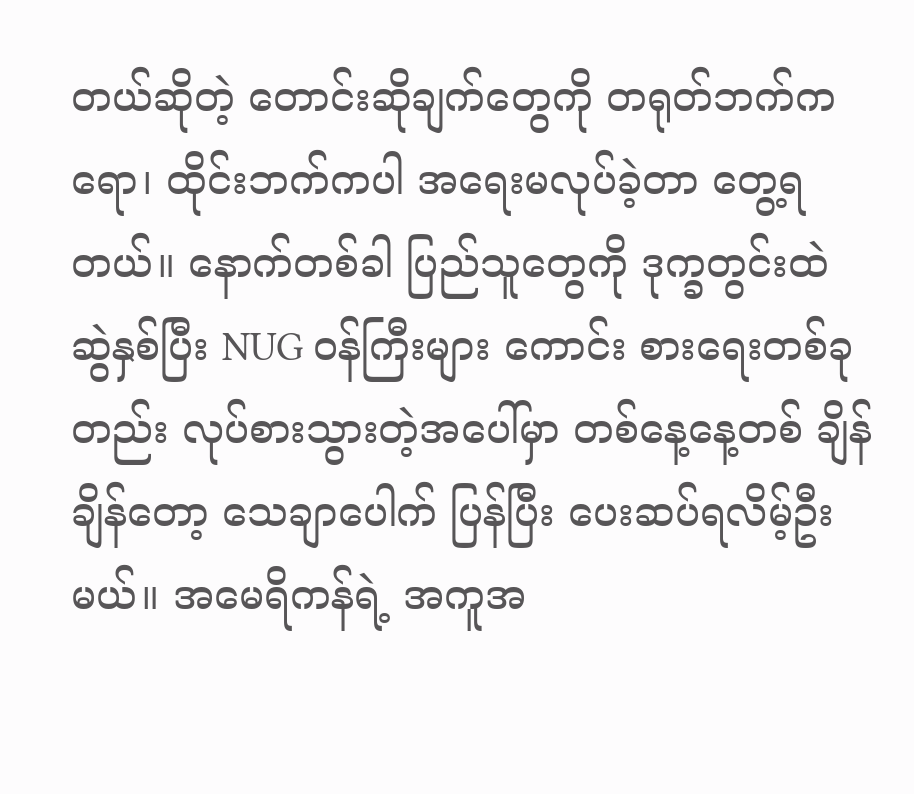တယ်ဆိုတဲ့ တောင်းဆိုချက်တွေကို တရုတ်ဘက်ကရော၊ ထိုင်းဘက်ကပါ အရေးမလုပ်ခဲ့တာ တွေ့ရတယ်။ နောက်တစ်ခါ ပြည်သူတွေကို ဒုက္ခတွင်းထဲ ဆွဲနှစ်ပြီး NUG ဝန်ကြီးများ ကောင်း စားရေးတစ်ခုတည်း လုပ်စားသွားတဲ့အပေါ်မှာ တစ်နေ့နေ့တစ် ချိန်ချိန်တော့ သေချာပေါက် ပြန်ပြီး ပေးဆပ်ရလိမ့်ဦးမယ်။ အမေရိကန်ရဲ့ အကူအ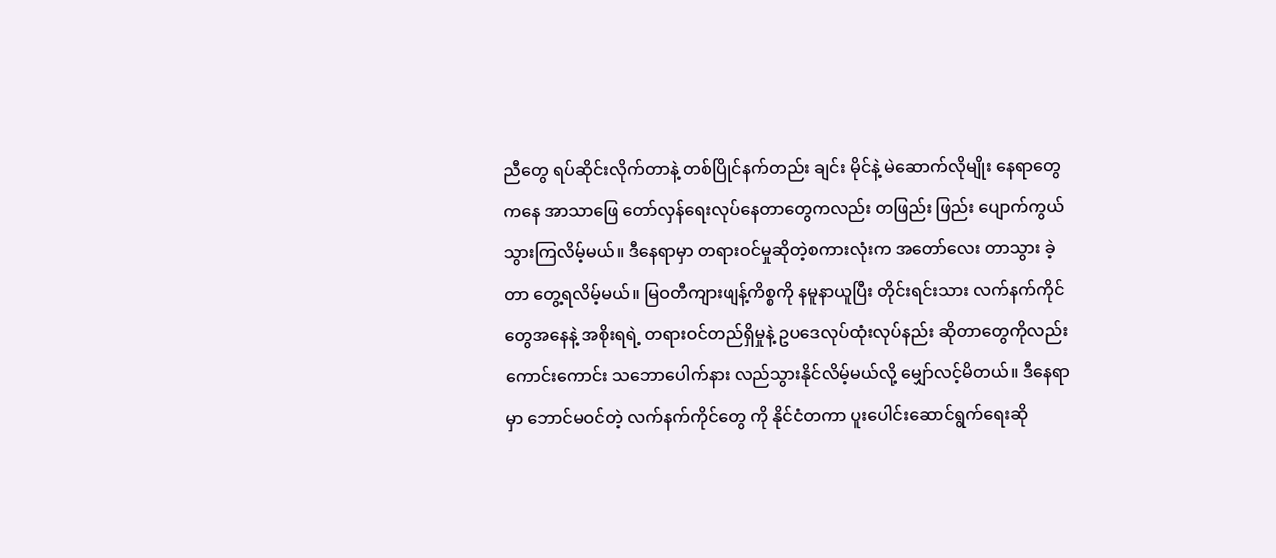ညီတွေ ရပ်ဆိုင်းလိုက်တာနဲ့ တစ်ပြိုင်နက်တည်း ချင်း မိုင်နဲ့ မဲဆောက်လိုမျိုး နေရာတွေကနေ အာသာဖြေ တော်လှန်ရေးလုပ်နေတာတွေကလည်း တဖြည်း ဖြည်း ပျောက်ကွယ်သွားကြလိမ့်မယ်။ ဒီနေရာမှာ တရားဝင်မှုဆိုတဲ့စကားလုံးက အတော်လေး တာသွား ခဲ့တာ တွေ့ရလိမ့်မယ်။ မြဝတီကျားဖျန့်ကိစ္စကို နမူနာယူပြီး တိုင်းရင်းသား လက်နက်ကိုင်တွေအနေနဲ့ အစိုးရရဲ့ တရားဝင်တည်ရှိမှုနဲ့ ဥပဒေလုပ်ထုံးလုပ်နည်း ဆိုတာတွေကိုလည်း ကောင်းကောင်း သဘောပေါက်နား လည်သွားနိုင်လိမ့်မယ်လို့ မျှော်လင့်မိတယ်။ ဒီနေရာမှာ ဘောင်မဝင်တဲ့ လက်နက်ကိုင်တွေ ကို နိုင်ငံတကာ ပူးပေါင်းဆောင်ရွက်ရေးဆို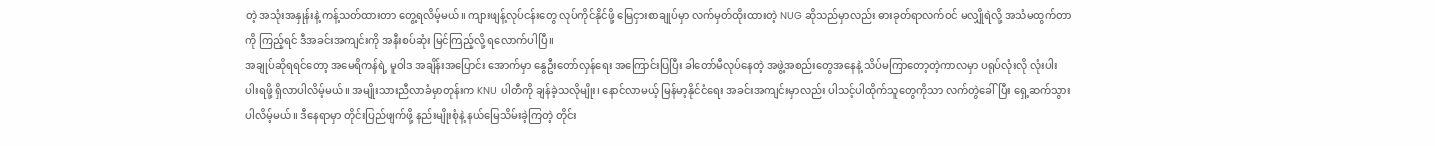တဲ့ အသုံးအနှုန်းနဲ့ ကန့်သတ်ထားတာ တွေ့ရလိမ့်မယ်။ ကျားဖျန့်လုပ်ငန်းတွေ လုပ်ကိုင်နိုင်ဖို့ မြေငှားစာချုပ်မှာ လက်မှတ်ထိုးထားတဲ့ NUG ဆိုသည်မှာလည်း ဓားခုတ်ရာလက်ဝင် မလျှိုရဲလို့ အသံမထွက်တာကို ကြည့်ရင် ဒီအခင်းအကျင်းကို အနီးစပ်ဆုံး မြင်ကြည့်လို့ ရလောက်ပါပြီ။
အချုပ်ဆိုရရင်တော့ အမေရိကန်ရဲ့ မူဝါဒ အချိန်းအပြောင်း အောက်မှာ နွေဦးတော်လှန်ရေး အကြောင်းပြပြီး ခါတော်မီလုပ်နေတဲ့ အဖွဲ့အစည်းတွေအနေနဲ့ သိပ်မကြာတော့တဲ့ကာလမှာ ပရုပ်လုံးလို လုံးပါး ပါးရဖို့ ရှိလာပါလိမ့်မယ်။ အမျိုးသားညီလာခံမှာတုန်းက KNU ပါတီကို ချန်ခဲ့သလိုမျိုး၊ နောင်လာမယ့် မြန်မာ့နိုင်ငံရေး အခင်းအကျင်းမှာလည်း ပါသင့်ပါထိုက်သူတွေကိုသာ လက်တွဲခေါ်ပြီး ရှေ့ဆက်သွားပါလိမ့်မယ်။ ဒီနေရာမှာ တိုင်းပြည်ဖျက်ဖို့ နည်းမျိုးစုံနဲ့ နယ်မြေသိမ်းခဲ့ကြတဲ့ တိုင်း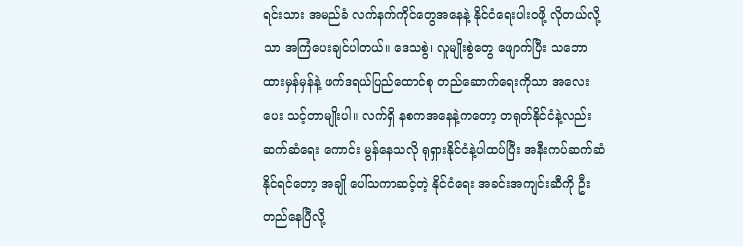ရင်းသား အမည်ခံ လက်နက်ကိုင်တွေအနေနဲ့ နိုင်ငံရေးပါးဝဖို့ လိုတယ်လို့သာ အကြံပေးချင်ပါတယ်။ ဒေသစွဲ၊ လူမျိုးစွဲတွေ ဖျောက်ပြီး သဘောထားမှန်မှန်နဲ့ ဖက်ဒရယ်ပြည်ထောင်စု တည်ဆောက်ရေးကိုသာ အလေးပေး သင့်တာမျိုးပါ။ လက်ရှိ နစကအနေနဲ့ကတော့ တရုတ်နိုင်ငံနဲ့လည်း ဆက်ဆံရေး ကောင်း မွန်နေသလို ရုရှားနိုင်ငံနဲ့ပါထပ်ပြီး အနီးကပ်ဆက်ဆံနိုင်ရင်တော့ အချို ပေါ်သကာဆင့်တဲ့ နိုင်ငံရေး အခင်းအကျင်းဆီကို ဦးတည်နေပြီလို့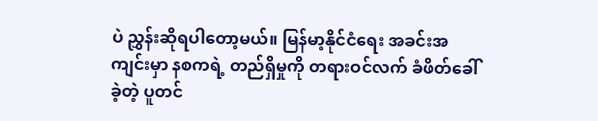ပဲ ညွှန်းဆိုရပါတော့မယ်။ မြန်မာ့နိုင်ငံရေး အခင်းအကျင်းမှာ နစကရဲ့ တည်ရှိမှုကို တရားဝင်လက် ခံဖိတ်ခေါ်ခဲ့တဲ့ ပူတင်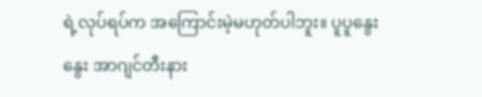ရဲ့လုပ်ရပ်က အကြောင်းမဲ့မဟုတ်ပါဘူး။ ပူပူနွေးနွေး အာဂျင်တီးနား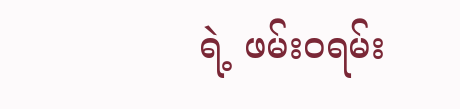ရဲ့ ဖမ်းဝရမ်း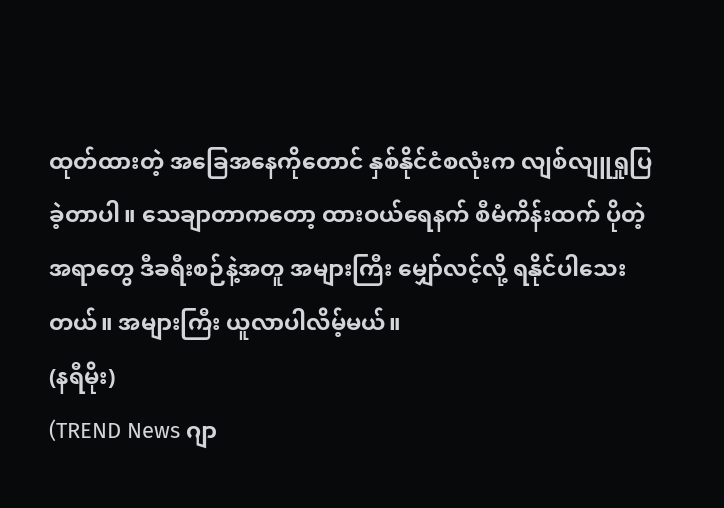ထုတ်ထားတဲ့ အခြေအနေကိုတောင် နှစ်နိုင်ငံစလုံးက လျစ်လျူရှုပြခဲ့တာပါ။ သေချာတာကတော့ ထားဝယ်ရေနက် စီမံကိန်းထက် ပိုတဲ့အရာတွေ ဒီခရီးစဉ်နဲ့အတူ အများကြီး မျှော်လင့်လို့ ရနိုင်ပါသေးတယ်။ အများကြီး ယူလာပါလိမ့်မယ်။
(နရီမိုး)
(TREND News ဂျာ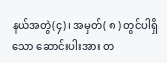နယ်အတွဲ(၄)၊ အမှတ်( ၈ ) တွင်ပါရှိသော ဆောင်းပါးအား တ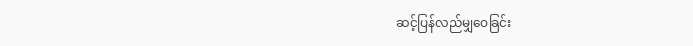ဆင့်ပြန်လည်မျှဝေခြင်း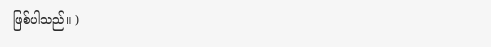ဖြစ်ပါသည်။ )